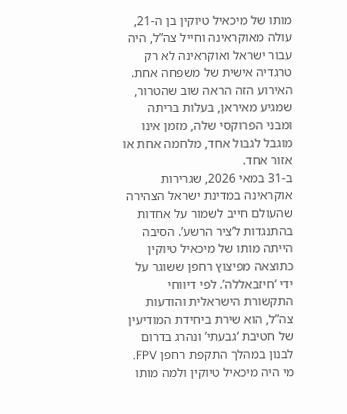מותו של מיכאיל טיוקין בן ה-21, עולה מאוקראינה וחייל צה”ל, היה עבור ישראל ואוקראינה לא רק טרגדיה אישית של משפחה אחת. האירוע הזה הראה שוב שהטרור, שמגיע מאיראן, בעלות בריתה ומבני הפרוקסי שלה, מזמן אינו מוגבל לגבול אחד, מלחמה אחת או אזור אחד.
ב-31 במאי 2026, שגרירות אוקראינה במדינת ישראל הצהירה שהעולם חייב לשמור על אחדות בהתנגדות ל’ציר הרשע’. הסיבה הייתה מותו של מיכאיל טיוקין כתוצאה מפיצוץ רחפן ששוגר על ידי ‘חיזבאללה’. לפי דיווחי התקשורת הישראלית והודעות צה”ל, הוא שירת ביחידת המודיעין של חטיבת ‘גבעתי’ ונהרג בדרום לבנון במהלך התקפת רחפן FPV.
מי היה מיכאיל טיוקין ולמה מותו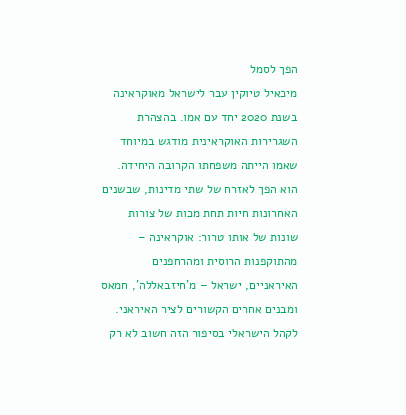הפך לסמל
מיכאיל טיוקין עבר לישראל מאוקראינה בשנת 2020 יחד עם אמו. בהצהרת השגרירות האוקראינית מודגש במיוחד שאמו הייתה משפחתו הקרובה היחידה. הוא הפך לאזרח של שתי מדינות, שבשנים האחרונות חיות תחת מכות של צורות שונות של אותו טרור: אוקראינה – מהתוקפנות הרוסית ומהרחפנים האיראניים, ישראל – מ’חיזבאללה’, חמאס ומבנים אחרים הקשורים לציר האיראני.
לקהל הישראלי בסיפור הזה חשוב לא רק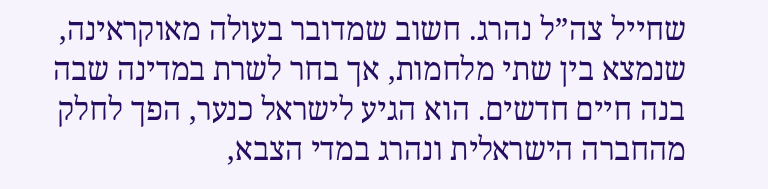שחייל צה”ל נהרג. חשוב שמדובר בעולה מאוקראינה, שנמצא בין שתי מלחמות, אך בחר לשרת במדינה שבה בנה חיים חדשים. הוא הגיע לישראל כנער, הפך לחלק מהחברה הישראלית ונהרג במדי הצבא,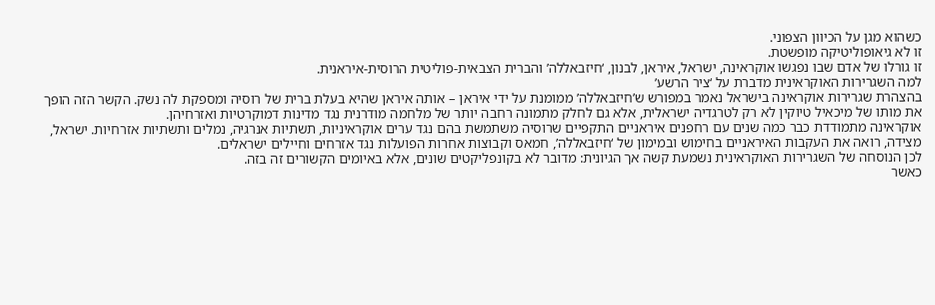כשהוא מגן על הכיוון הצפוני.
זו לא גיאופוליטיקה מופשטת.
זו גורלו של אדם שבו נפגשו אוקראינה, ישראל, איראן, לבנון, ‘חיזבאללה’ והברית הצבאית-פוליטית הרוסית-איראנית.
למה השגרירות האוקראינית מדברת על ‘ציר הרשע’
בהצהרת שגרירות אוקראינה בישראל נאמר במפורש ש’חיזבאללה’ ממומנת על ידי איראן – אותה איראן שהיא בעלת ברית של רוסיה ומספקת לה נשק. הקשר הזה הופך את מותו של מיכאיל טיוקין לא רק לטרגדיה ישראלית, אלא גם לחלק מתמונה רחבה יותר של מלחמה מודרנית נגד מדינות דמוקרטיות ואזרחיהן.
אוקראינה מתמודדת כבר כמה שנים עם רחפנים איראניים התקפיים שרוסיה משתמשת בהם נגד ערים אוקראיניות, תשתיות אנרגיה, נמלים ותשתיות אזרחיות. ישראל, מצידה, רואה את העקבות האיראניים בחימוש ובמימון של ‘חיזבאללה’, חמאס וקבוצות אחרות הפועלות נגד אזרחים וחיילים ישראלים.
לכן הנוסחה של השגרירות האוקראינית נשמעת קשה אך הגיונית: מדובר לא בקונפליקטים שונים, אלא באיומים הקשורים זה בזה.
כאשר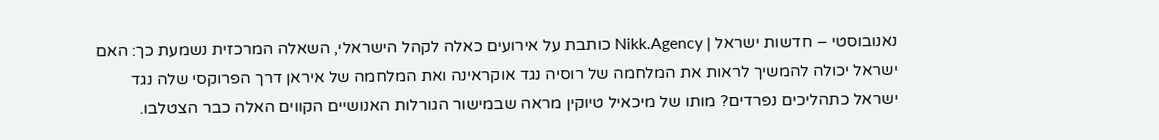נאנובוסטי – חדשות ישראל | Nikk.Agency כותבת על אירועים כאלה לקהל הישראלי, השאלה המרכזית נשמעת כך: האם ישראל יכולה להמשיך לראות את המלחמה של רוסיה נגד אוקראינה ואת המלחמה של איראן דרך הפרוקסי שלה נגד ישראל כתהליכים נפרדים? מותו של מיכאיל טיוקין מראה שבמישור הגורלות האנושיים הקווים האלה כבר הצטלבו.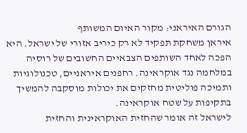הגורם האיראני: מקור האיום המשותף
איראן משחקת תפקיד לא רק כיריב אזורי של ישראל. היא הפכה לאחד השותפים הצבאיים החשובים של רוסיה במלחמה נגד אוקראינה. רחפנים איראניים, טכנולוגיות ותמיכה פוליטית מחזקים את יכולות מוסקבה להמשיך בתקיפות על שטח אוקראינה.
לישראל זה אומר שהחזית האוקראינית והחזית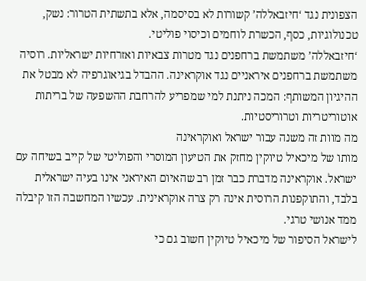הצפונית נגד ‘חיזבאללה’ קשורות לא בסיסמה, אלא בתשתית הטרור: נשק, טכנולוגיות, כסף, הכשרת לוחמים וכיסוי פוליטי.
‘חיזבאללה’ משתמשת ברחפנים נגד מטרות צבאיות ואזרחיות ישראליות. רוסיה משתמשת ברחפנים איראניים נגד אוקראינה. ההבדל בגיאוגרפיה לא מבטל את ההיגיון המשותף: המכה ניתנת למי שמפריע להרחבת ההשפעה של בריתות אוטוריטריות וטרוריסטיות.
מה מוות זה משנה עבור ישראל ואוקראינה
מותו של מיכאיל טיוקין מחזק את הטיעון המוסרי והפוליטי של קייב בשיחה עם ישראל. אוקראינה מדברת כבר זמן רב שהאיום האיראני אינו בעיה ישראלית בלבד, והתוקפנות הרוסית אינה רק צרה אוקראינית. עכשיו המחשבה הזו קיבלה ממד אנושי טרגי.
לישראל הסיפור של מיכאיל טיוקין חשוב גם כי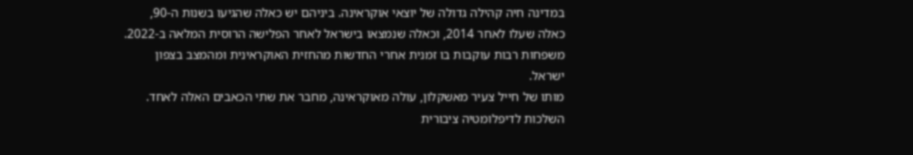במדינה חיה קהילה גדולה של יוצאי אוקראינה. ביניהם יש כאלה שהגיעו בשנות ה-90, כאלה שעלו לאחר 2014, וכאלה שנמצאו בישראל לאחר הפלישה הרוסית המלאה ב-2022. משפחות רבות עוקבות בו זמנית אחרי החדשות מהחזית האוקראינית ומהמצב בצפון ישראל.
מותו של חייל צעיר מאשקלון, עולה מאוקראינה, מחבר את שתי הכאבים האלה לאחד.
השלכות לדיפלומטיה ציבורית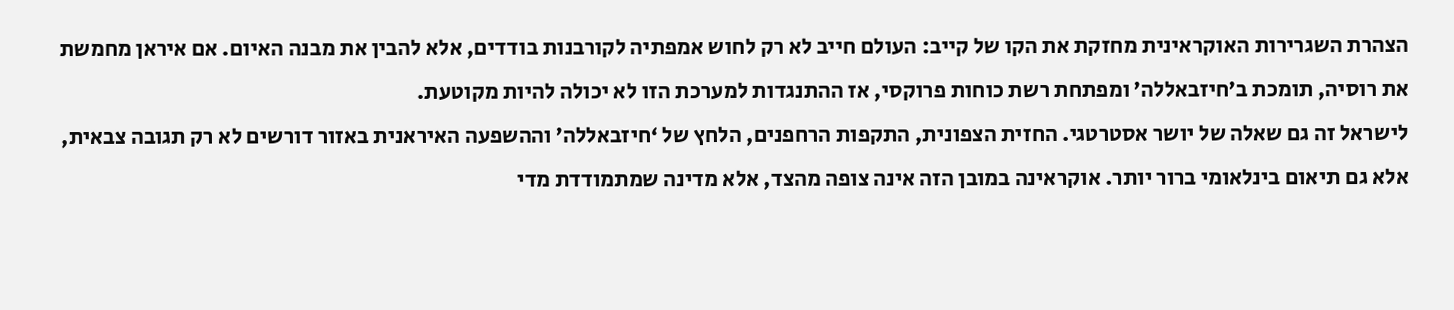הצהרת השגרירות האוקראינית מחזקת את הקו של קייב: העולם חייב לא רק לחוש אמפתיה לקורבנות בודדים, אלא להבין את מבנה האיום. אם איראן מחמשת את רוסיה, תומכת ב’חיזבאללה’ ומפתחת רשת כוחות פרוקסי, אז ההתנגדות למערכת הזו לא יכולה להיות מקוטעת.
לישראל זה גם שאלה של יושר אסטרטגי. החזית הצפונית, התקפות הרחפנים, הלחץ של ‘חיזבאללה’ וההשפעה האיראנית באזור דורשים לא רק תגובה צבאית, אלא גם תיאום בינלאומי ברור יותר. אוקראינה במובן הזה אינה צופה מהצד, אלא מדינה שמתמודדת מדי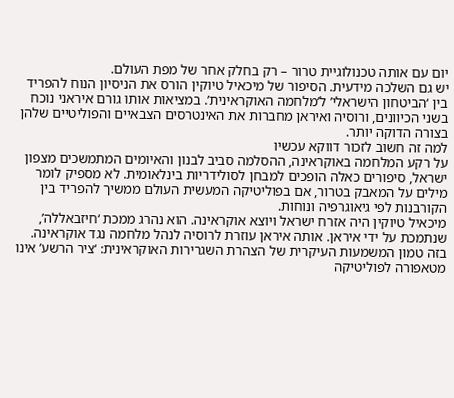יום עם אותה טכנולוגיית טרור – רק בחלק אחר של מפת העולם.
יש גם השלכה מידעית. הסיפור של מיכאיל טיוקין הורס את הניסיון הנוח להפריד בין ‘הביטחון הישראלי’ ל’מלחמה האוקראינית’. במציאות אותו גורם איראני נוכח בשני הכיוונים, ורוסיה ואיראן מחברות את האינטרסים הצבאיים והפוליטיים שלהן בצורה הדוקה יותר.
למה זה חשוב לזכור דווקא עכשיו
על רקע המלחמה באוקראינה, ההסלמה סביב לבנון והאיומים המתמשכים מצפון ישראל, סיפורים כאלה הופכים למבחן לסולידריות בינלאומית. לא מספיק לומר מילים על המאבק בטרור, אם בפוליטיקה המעשית העולם ממשיך להפריד בין הקורבנות לפי גיאוגרפיה ונוחות.
מיכאיל טיוקין היה אזרח ישראל ויוצא אוקראינה. הוא נהרג ממכת ‘חיזבאללה’, שנתמכת על ידי איראן. אותה איראן עוזרת לרוסיה לנהל מלחמה נגד אוקראינה.
בזה טמון המשמעות העיקרית של הצהרת השגרירות האוקראינית: ‘ציר הרשע’ אינו מטאפורה לפוליטיקה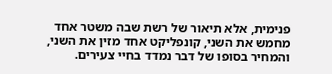פנימית, אלא תיאור של רשת שבה משטר אחד מחמש את השני, קונפליקט אחד מזין את השני, והמחיר בסופו של דבר נמדד בחיי צעירים.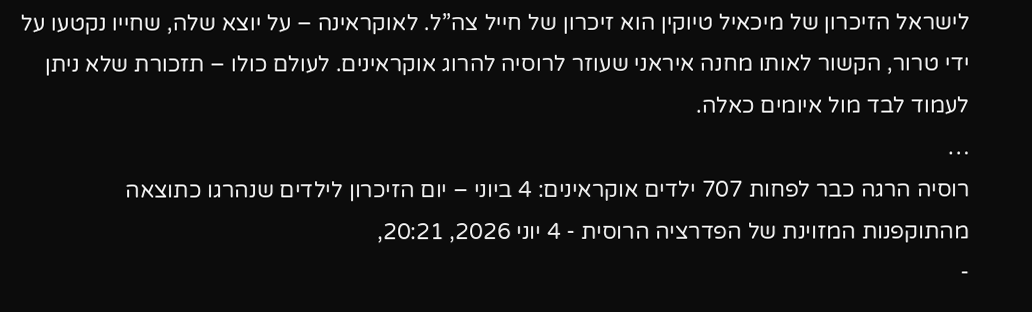לישראל הזיכרון של מיכאיל טיוקין הוא זיכרון של חייל צה”ל. לאוקראינה – על יוצא שלה, שחייו נקטעו על ידי טרור, הקשור לאותו מחנה איראני שעוזר לרוסיה להרוג אוקראינים. לעולם כולו – תזכורת שלא ניתן לעמוד לבד מול איומים כאלה.
…
רוסיה הרגה כבר לפחות 707 ילדים אוקראינים: 4 ביוני – יום הזיכרון לילדים שנהרגו כתוצאה מהתוקפנות המזוינת של הפדרציה הרוסית - 4 יוני 2026, 20:21,
-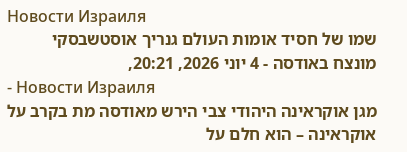Новости Израиля
שמו של חסיד אומות העולם גנריך אוסטשבסקי מונצח באודסה - 4 יוני 2026, 20:21,
- Новости Израиля
מגן אוקראינה היהודי צבי הירש מאודסה מת בקרב על אוקראינה – הוא חלם על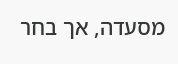מסעדה, אך בחר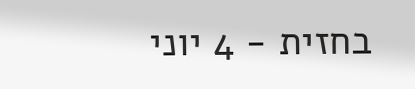בחזית - 4 יוני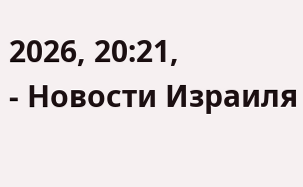2026, 20:21,
- Новости Израиля